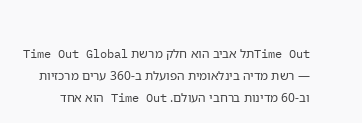Time Outתל אביב הוא חלק מרשת Time Out Global — רשת מדיה בינלאומית הפועלת ב-360 ערים מרכזיות וב-60 מדינות ברחבי העולם. Time Out הוא אחד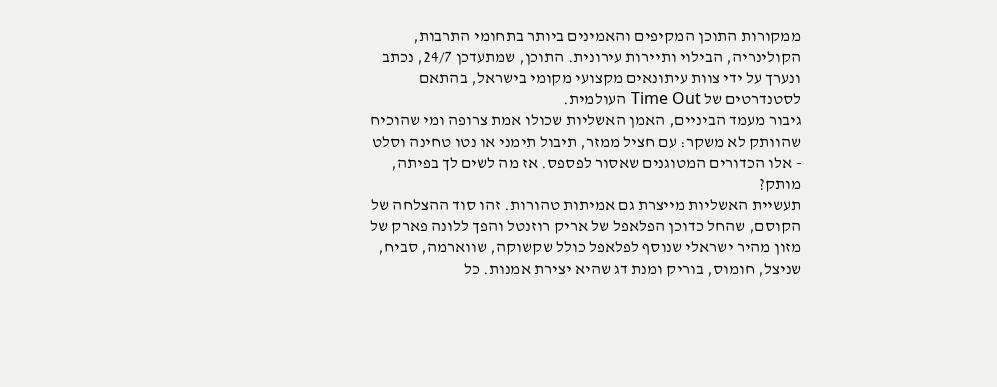ממקורות התוכן המקיפים והאמינים ביותר בתחומי התרבות, הקולינריה, הבילוי ותיירות עירונית. התוכן, שמתעדכן 24/7, נכתב ונערך על ידי צוות עיתונאים מקצועי מקומי בישראל, בהתאם לסטנדרטים של Time Out העולמית.
גיבור מעמד הביניים, האמן האשליות שכולו אמת צרופה ומי שהוכיח שהוותק לא משקר: עם חציל ממזר, תיבול תימני או נטו טחינה וסלט - אלו הכדורים המטוגנים שאסור לפספס. אז מה לשים לך בפיתה, מותק?
תעשיית האשליות מייצרת גם אמיתות טהורות. זהו סוד ההצלחה של הקוסם, שהחל כדוכן הפלאפל של אריק רוזנטל והפך ללונה פארק של מזון מהיר ישראלי שנוסף לפלאפל כולל שקשוקה, שווארמה, סביח, שניצל, חומוס, בוריק ומנת דג שהיא יצירת אמנות. כל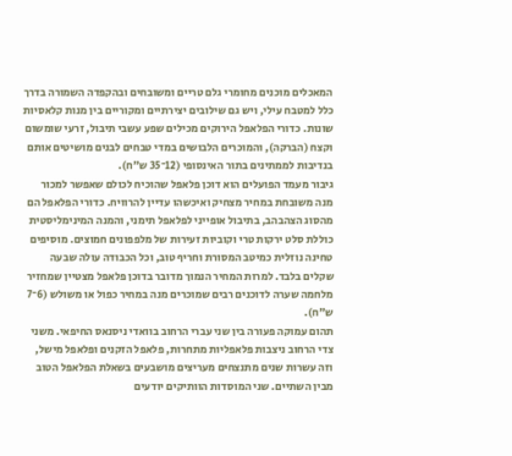המאכלים מוכנים מחומרי גלם טריים ומשובחים ובהקפדה השמורה בדרך כלל למטבח עילי, ויש גם שילובים יצירתיים ומקוריים בין מנות קלאסיות שונות. כדורי הפלאפל הירוקים מכילים שפע עשבי תיבול, זרעי שומשום וקצח (הברקה), והמוכרים הלבושים במדי טבחים לבנים מושיטים אותם בנדיבות לממתינים בתור האינסופי (12־35 ש"ח).
גיבור מעמד הפועלים הוא דוכן פלאפל שהוכיח לכולם שאפשר למכור מנה משובחת במחיר מצחיק ואיכשהו עדיין להרוויח. כדורי הפלאפל הם מהסוג הצהבהב, בתיבול אופייני לפלאפל תימני, והמנה המינימליסטית כוללת סלט ירקות טרי וקוביות זעירות של מלפפונים חמוצים. מוסיפים טחינה נוזלית כמיטב המסורת וחריף טוב, וכל הכבודה עולה שבעה שקלים בלבד. למרות המחיר הנמוך מדובר בדוכן פלאפל מצטיין שמחזיר מלחמה שערה לדוכנים רבים שמוכרים מנה במחיר כפול או משולש (6־7 ש"ח).
תהום עמוקה פעורה בין שני עברי הרחוב בוואדי ניסנאס החיפאי. משני צדי הרחוב ניצבות פלאפליות מתחרות, פלאפל הזקנים ופלאפל מישל, וזה עשרות שנים מתנצחים מעריצים מושבעים בשאלת הפלאפל הטוב מבין השתיים. שני המוסדות הוותיקים יודעים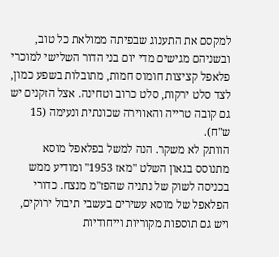למקסם את התענוג שבפיתה ממולאת כל טוב, ובשניהם מגישים מדי יום בני הדור השלישי למוכרי פלאפל קציצות חומוס חמות, מתובלות בשפע כמון, לצד סלט ירקות, סלט כרוב וטחינה. אצל הזקנים יש גם קובה טרייה והאווירה שכונתית ונעימה (15 ש"ח).
הוותק לא משקר. הנה למשל בפלאפל מוסא מתנוסס בגאון השלט "מאז 1953" ומודיע ממש בכניסה לשוק של נתניה שהפז"מ מנצח. כדורי הפלאפל של מוסא עשירים בעשבי תיבול ירוקים, ויש גם תוספות מקוריות וייחודיות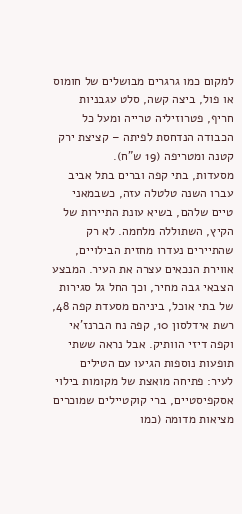למקום כמו גרגרים מבושלים של חומוס או פול, ביצה קשה, סלט עגבניות חריף, פטרוזיליה טרייה ומעל כל הכבודה הנדחסת לפיתה – קציצת ירק קטנה ומטריפה (19 ש"ח).
מסעדות, בתי קפה וברים בתל אביב עברו השנה טלטלה עזה, כשבמאני טיים שלהם, בשיא עונת התיירות של הקיץ, השתוללה מלחמה. לא רק שהתיירים נעדרו מחזית הבילויים, אווירת הנכאים עצרה את העיר. המבצע הצבאי גבה מחיר, וכך החל גל סגירות של בתי אוכל, ביניהם מסעדת קפה 48, רשת אידלסון 10, קפה נח הברנז'אי וקפה דיזי הוותיק. אבל נראה ששתי תופעות נוספות הגיעו עם הטילים לעיר: פתיחה מואצת של מקומות בילוי אסקפיסטיים, ברי קוקטיילים שמוכרים מציאות מדומה (כמו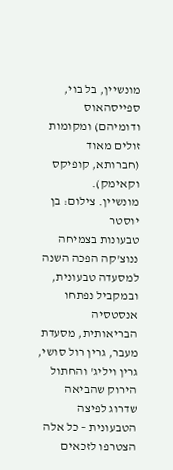מונשיין, בל בוי, ספייסהאוס ודומיהם) ומקומות זולים מאוד (חברותא, קופיקס וקאימק).
מונשיין. צילום: בן יוסטר
טבעונות בצמיחה
ננוצ'קה הפכה השנה למסעדה טבעונית, ובמקביל נפתחו אנסטסיה הבריאותית, מסעדת מעבר, גרין רול סושי, גרין ויליג' והחתול הירוק שהביאה שדרוג לפיצה הטבעונית – כל אלה הצטרפו לזכאים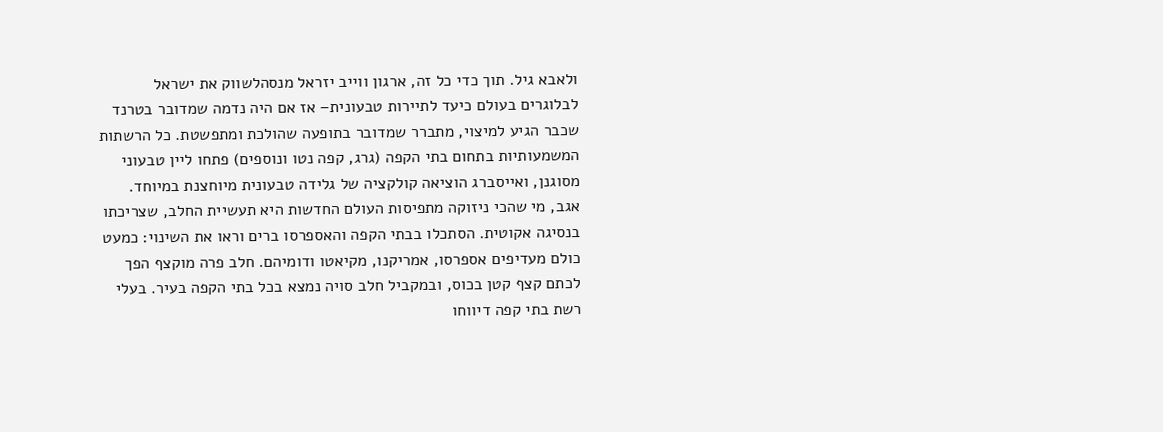ולאבא גיל. תוך כדי כל זה, ארגון ווייב יזראל מנסהלשווק את ישראל לבלוגרים בעולם כיעד לתיירות טבעונית– אז אם היה נדמה שמדובר בטרנד שכבר הגיע למיצוי, מתברר שמדובר בתופעה שהולכת ומתפשטת. כל הרשתות המשמעותיות בתחום בתי הקפה (גרג, קפה נטו ונוספים) פתחו ליין טבעוני מסוגנן, ואייסברג הוציאה קולקציה של גלידה טבעונית מיוחצנת במיוחד. אגב, מי שהכי ניזוקה מתפיסות העולם החדשות היא תעשיית החלב, שצריכתו בנסיגה אקוטית. הסתכלו בבתי הקפה והאספרסו ברים וראו את השינוי: כמעט כולם מעדיפים אספרסו, אמריקנו, מקיאטו ודומיהם. חלב פרה מוקצף הפך לכתם קצף קטן בכוס, ובמקביל חלב סויה נמצא בכל בתי הקפה בעיר. בעלי רשת בתי קפה דיווחו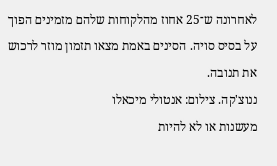לאחרונה ש־25 אחוז מהלקוחות שלהם מזמינים הפוך על בסיס סויה. הסינים באמת מצאו תזמון מוזר לרכוש את תנובה.
ננוצ'קה. צילום: אנטולי מיכאלו
מעשנות או לא להיות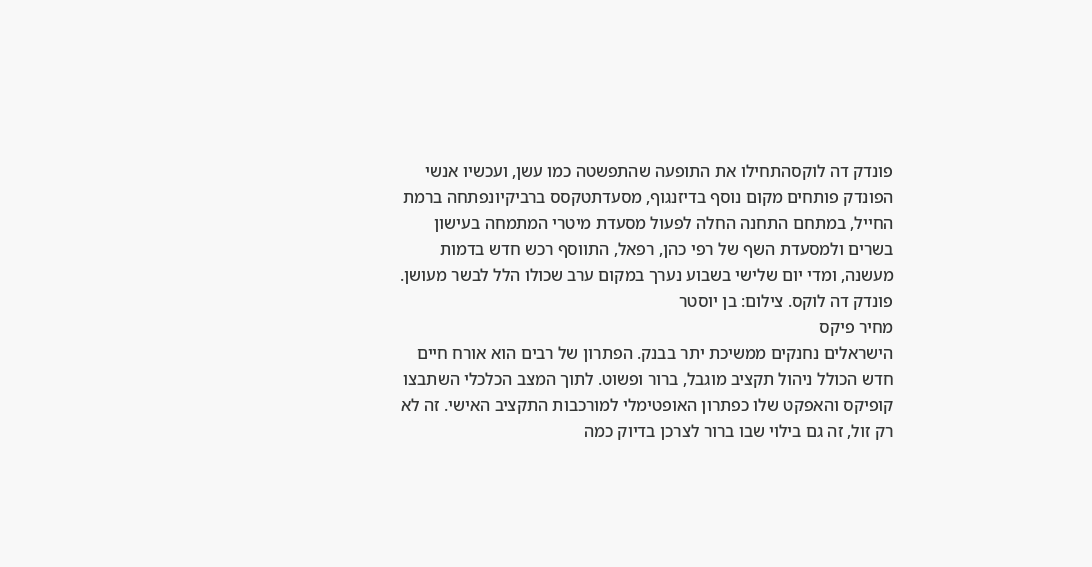פונדק דה לוקסהתחילו את התופעה שהתפשטה כמו עשן, ועכשיו אנשי הפונדק פותחים מקום נוסף בדיזנגוף, מסעדתטקסס ברביקיונפתחה ברמת החייל, במתחם התחנה החלה לפעול מסעדת מיטרי המתמחה בעישון בשרים ולמסעדת השף של רפי כהן, רפאל, התווסף רכש חדש בדמות מעשנה, ומדי יום שלישי בשבוע נערך במקום ערב שכולו הלל לבשר מעושן.
פונדק דה לוקס. צילום: בן יוסטר
מחיר פיקס
הישראלים נחנקים ממשיכת יתר בבנק. הפתרון של רבים הוא אורח חיים חדש הכולל ניהול תקציב מוגבל, ברור ופשוט. לתוך המצב הכלכלי השתבצו קופיקס והאפקט שלו כפתרון האופטימלי למורכבות התקציב האישי. זה לא רק זול, זה גם בילוי שבו ברור לצרכן בדיוק כמה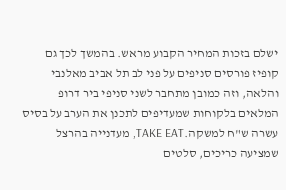ישלם בזכות המחיר הקבוע מראש. בהמשך לכך גם קופיז פורסים סניפים על פני לב תל אביב מאלנבי והלאה, וזה כמובן מתחבר לשני סניפי ביר דרופ המלאים בלקוחות שמעדיפים לתכנן את הערב על בסיס עשרה ש"ח למשקה.TAKE EAT, מעדנייה בהרצל שמציעה כריכים, סלטים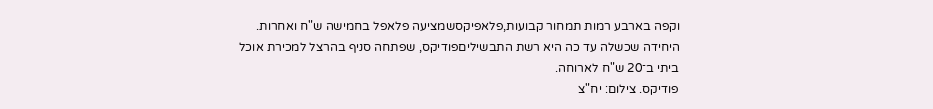וקפה בארבע רמות תמחור קבועות,פלאפיקסשמציעה פלאפל בחמישה ש"ח ואחרות. היחידה שכשלה עד כה היא רשת התבשיליםפודיקס, שפתחה סניף בהרצל למכירת אוכל ביתי ב־20 ש"ח לארוחה.
פודיקס. צילום: יח"צ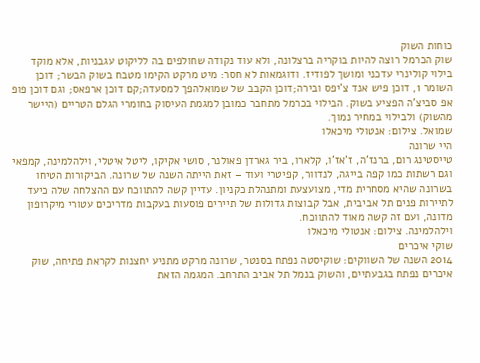כוחות השוק
שוק הכרמל רוצה להיות בוקריה ברצלונה, ולא עוד נקודה שחולפים בה לליקוט עגבניות, אלא מוקד בילוי קולינרי עדכני ומושך לפודיז. ודוגמאות לא חסר: מיט מרקט הקימו מטבח בשוק הבשר; דוכן השומר 1, דוכן פיש אנד צ'יפס ובירה;דוכן הקבב של שמואלהפך למסעדה;קם דוכן ארפאס; וגם דוכן פופ אפ סביצ'ה הפציע בשוק. הבילוי בכרמל מתחבר כמובן למגמת העיסוק בחומרי הגלם הטריים (היישר מהשוק) ולבילוי במחיר נמוך.
שמואל. צילום: אנטולי מיכאלו
היי שרונה
טייסטינג רום, ברנז'ה, ז'אז'ו, קלארו, ביר גארדן פאולנר, סושי אקיקו, ליטל איטלי, וילהלמינה, קמפאי וגם רשתות כמו קפה בייגה, לנדוור, קפיטרי ועוד – זאת הייתה השנה של שרונה. הביקורות הטיחו בשרונה שהיא מסחרית מדי, מצועצעת ומתנהלת כקניון. עדיין קשה להתווכח עם ההצלחה שלה כיעד לתיירות פנים תל אביבית, אבל קבוצות גדולות של תיירים פוסעות בעקבות מדריכים עטורי מיקרופון מדונה, ועם זה קשה מאוד להתווכח.
וילהלמינה. צילום: אנטולי מיכאלו
שוקי איכרים
2014 השנה של השווקים: שוקיסטה נפתח בסנטר, שרונה מרקט מתניע יחצנות לקראת פתיחה, שוק איכרים נפתח בגבעתיים, והשוק בנמל תל אביב התרחב. המגמה הזאת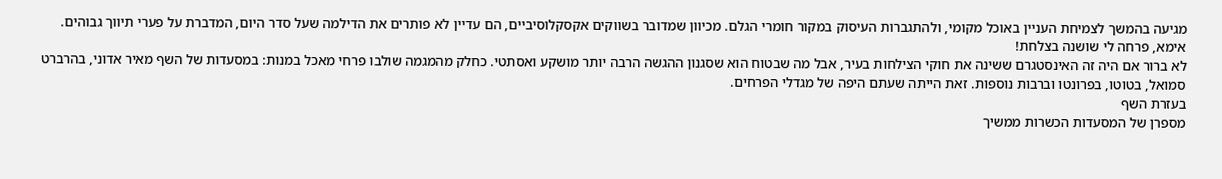מגיעה בהמשך לצמיחת העניין באוכל מקומי, ולהתגברות העיסוק במקור חומרי הגלם. מכיוון שמדובר בשווקים אקסקלוסיביים, הם עדיין לא פותרים את הדילמה שעל סדר היום, המדברת על פערי תיווך גבוהים.
אימא, פרחה לי שושנה בצלחת!
לא ברור אם היה זה האינסטגרם ששינה את חוקי הצילחות בעיר, אבל מה שבטוח הוא שסגנון ההגשה הרבה יותר מושקע ואסתטי. כחלק מהמגמה שולבו פרחי מאכל במנות: במסעדות של השף מאיר אדוני, בהרברט סמואל, בטוטו, בפרונטו וברבות נוספות. זאת הייתה שעתם היפה של מגדלי הפרחים.
בעזרת השף
מספרן של המסעדות הכשרות ממשיך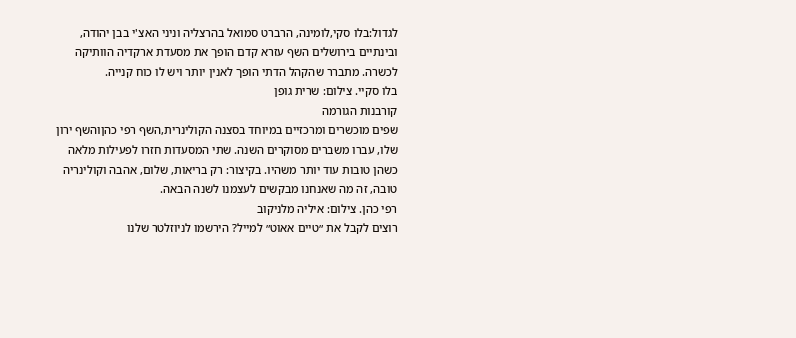לגדול:בלו סקי,לומינה, הרברט סמואל בהרצליה וניני האצ'י בבן יהודה, ובינתיים בירושלים השף עזרא קדם הופך את מסעדת ארקדיה הוותיקה לכשרה. מתברר שהקהל הדתי הופך לאנין יותר ויש לו כוח קנייה.
בלו סקיי. צילום: שרית גופן
קורבנות הגורמה
שפים מוכשרים ומרכזיים במיוחד בסצנה הקולינרית,השף רפי כהןוהשף ירון שלו, עברו משברים מסוקרים השנה. שתי המסעדות חזרו לפעילות מלאה כשהן טובות עוד יותר משהיו. בקיצור: רק בריאות, שלום, אהבה וקולינריה טובה, זה מה שאנחנו מבקשים לעצמנו לשנה הבאה.
רפי כהן. צילום: איליה מלניקוב
רוצים לקבל את ״טיים אאוט״ למייל? הירשמו לניוזלטר שלנו